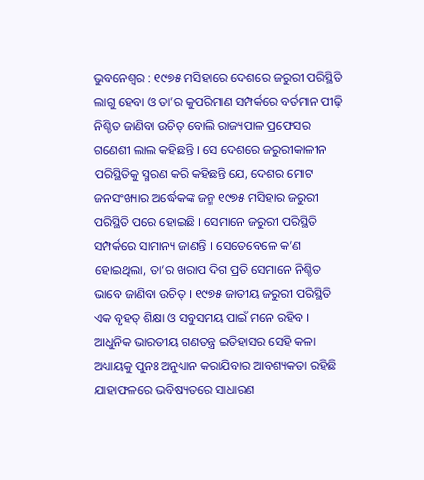ଭୁବନେଶ୍ୱର : ୧୯୭୫ ମସିହାରେ ଦେଶରେ ଜରୁରୀ ପରିସ୍ଥିତି ଲାଗୁ ହେବା ଓ ତା’ର କୁପରିମାଣ ସମ୍ପର୍କରେ ବର୍ତମାନ ପୀଢ଼ି ନିଶ୍ଚିତ ଜାଣିବା ଉଚିତ୍ ବୋଲି ରାଜ୍ୟପାଳ ପ୍ରଫେସର ଗଣେଶୀ ଲାଲ କହିଛନ୍ତି । ସେ ଦେଶରେ ଜରୁରୀକାଳୀନ ପରିସ୍ଥିତିକୁ ସ୍ମରଣ କରି କହିଛନ୍ତି ଯେ, ଦେଶର ମୋଟ ଜନସଂଖ୍ୟାର ଅର୍ଦ୍ଧେକଙ୍କ ଜନ୍ମ ୧୯୭୫ ମସିହାର ଜରୁରୀ ପରିସ୍ଥିତି ପରେ ହୋଇଛି । ସେମାନେ ଜରୁରୀ ପରିସ୍ଥିତି ସମ୍ପର୍କରେ ସାମାନ୍ୟ ଜାଣନ୍ତି । ସେତେବେଳେ କ’ଣ ହୋଇଥିଲା, ତା’ର ଖରାପ ଦିଗ ପ୍ରତି ସେମାନେ ନିଶ୍ଚିତ ଭାବେ ଜାଣିବା ଉଚିତ୍ । ୧୯୭୫ ଜାତୀୟ ଜରୁରୀ ପରିସ୍ଥିତି ଏକ ବୃହତ୍ ଶିକ୍ଷା ଓ ସବୁସମୟ ପାଇଁ ମନେ ରହିବ । ଆଧୁନିକ ଭାରତୀୟ ଗଣତନ୍ତ୍ର ଇତିହାସର ସେହି କଳା ଅଧ୍ୟାୟକୁ ପୁନଃ ଅନୁଧ୍ୟାନ କରାଯିବାର ଆବଶ୍ୟକତା ରହିଛି ଯାହାଫଳରେ ଭବିଷ୍ୟତରେ ସାଧାରଣ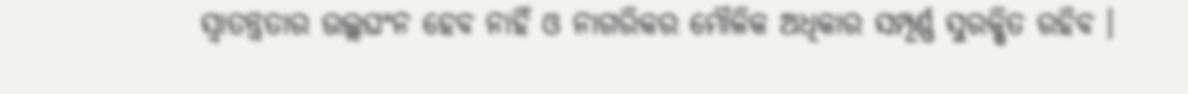ସ୍ୱାତନ୍ତ୍ରତାର ଉଲ୍ଲଘଂନ ହେବ ନାହିଁ ଓ ନାଗରିକର ମୌଳିକ ଅଧିକାର ସମ୍ପୂର୍ଣ୍ଣ ସୁରକ୍ଷିତ ରହିବ ।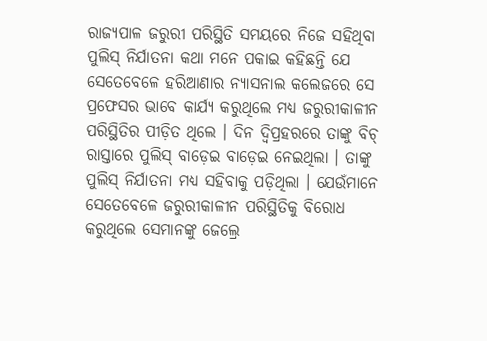ରାଜ୍ୟପାଳ ଜରୁରୀ ପରିସ୍ଥିତି ସମୟରେ ନିଜେ ସହିଥିବା ପୁଲିସ୍ ନିର୍ଯାତନା କଥା ମନେ ପକାଇ କହିଛନ୍ତି ଯେ ସେତେବେଳେ ହରିଆଣାର ନ୍ୟାସନାଲ କଲେଜରେ ସେ ପ୍ରଫେସର ଭାବେ କାର୍ଯ୍ୟ କରୁଥିଲେ ମଧ୍ୟ ଜରୁରୀକାଳୀନ ପରିସ୍ଥିତିର ପୀଡ଼ିତ ଥିଲେ । ଦିନ ଦ୍ୱିପ୍ରହରରେ ତାଙ୍କୁ ବିଚ୍ ରାସ୍ତାରେ ପୁଲିସ୍ ବାଡ଼େଇ ବାଡ଼େଇ ନେଇଥିଲା । ତାଙ୍କୁ ପୁଲିସ୍ ନିର୍ଯାତନା ମଧ୍ୟ ସହିବାକୁ ପଡ଼ିଥିଲା । ଯେଉଁମାନେ ସେତେବେଳେ ଜରୁରୀକାଳୀନ ପରିସ୍ଥିତିକୁ ବିରୋଧ କରୁଥିଲେ ସେମାନଙ୍କୁ ଜେଲ୍ରେ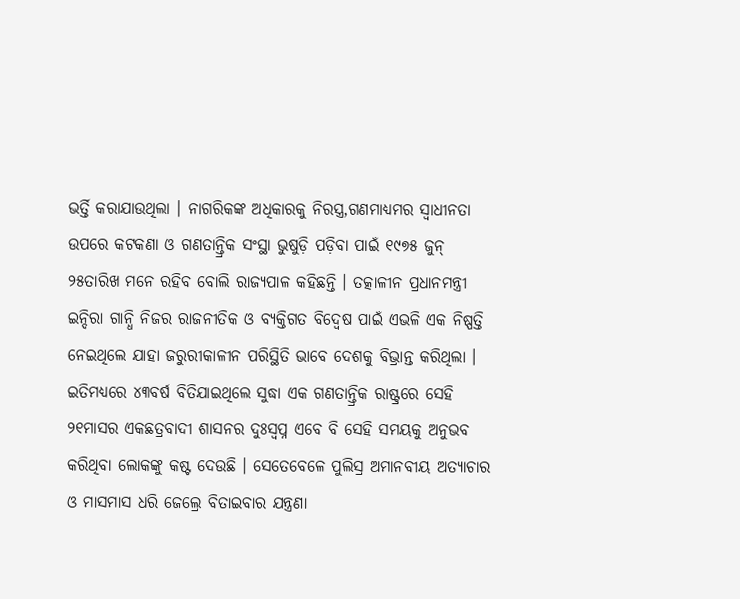ଭର୍ତ୍ତି କରାଯାଉଥିଲା । ନାଗରିକଙ୍କ ଅଧିକାରକୁ ନିରସ୍ତ୍ର,ଗଣମାଧ୍ୟମର ସ୍ୱାଧୀନତା ଉପରେ କଟକଣା ଓ ଗଣତାନ୍ତ୍ରିକ ସଂସ୍ଥା ଭୁଷୁଡ଼ି ପଡ଼ିବା ପାଇଁ ୧୯୭୫ ଜୁନ୍ ୨୫ତାରିଖ ମନେ ରହିବ ବୋଲି ରାଜ୍ୟପାଳ କହିଛନ୍ତି । ତତ୍କାଳୀନ ପ୍ରଧାନମନ୍ତ୍ରୀ ଇନ୍ଦିରା ଗାନ୍ଧି ନିଜର ରାଜନୀତିକ ଓ ବ୍ୟକ୍ତିଗତ ବିଦ୍ୱେଷ ପାଇଁ ଏଭଳି ଏକ ନିଷ୍ପତ୍ତି ନେଇଥିଲେ ଯାହା ଜରୁରୀକାଳୀନ ପରିସ୍ଥିତି ଭାବେ ଦେଶକୁ ବିଭ୍ରାନ୍ତ କରିଥିଲା । ଇତିମଧ୍ୟରେ ୪୩ବର୍ଷ ବିତିଯାଇଥିଲେ ସୁଦ୍ଧା ଏକ ଗଣତାନ୍ତ୍ରିକ ରାଷ୍ଟ୍ରରେ ସେହି ୨୧ମାସର ଏକଛତ୍ରବାଦୀ ଶାସନର ଦୁଃସ୍ୱପ୍ନ ଏବେ ବି ସେହି ସମୟକୁ ଅନୁଭବ କରିଥିବା ଲୋକଙ୍କୁ କଷ୍ଟ ଦେଉଛି । ସେତେବେଳେ ପୁଲିସ୍ର ଅମାନବୀୟ ଅତ୍ୟାଚାର ଓ ମାସମାସ ଧରି ଜେଲ୍ରେ ବିତାଇବାର ଯନ୍ତ୍ରଣା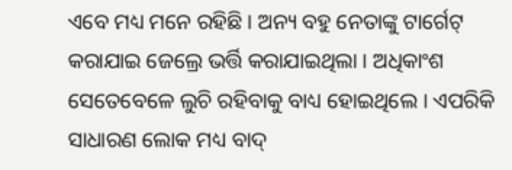ଏବେ ମଧ୍ୟ ମନେ ରହିଛି । ଅନ୍ୟ ବହୁ ନେତାଙ୍କୁ ଟାର୍ଗେଟ୍ କରାଯାଇ ଜେଲ୍ରେ ଭର୍ତ୍ତି କରାଯାଇଥିଲା । ଅଧିକାଂଶ ସେତେବେଳେ ଲୁଚି ରହିବାକୁ ବାଧ୍ୟ ହୋଇଥିଲେ । ଏପରିକି ସାଧାରଣ ଲୋକ ମଧ୍ୟ ବାଦ୍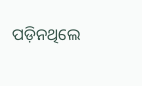ପଡ଼ିନଥିଲେ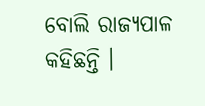ବୋଲି ରାଜ୍ୟପାଳ କହିଛନ୍ତି ।